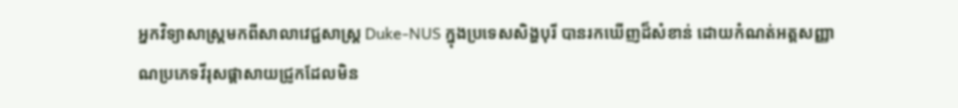អ្នកវិទ្យាសាស្ត្រមកពីសាលាវេជ្ជសាស្ត្រ Duke-NUS ក្នុងប្រទេសសិង្ហបុរី បានរកឃើញដ៏សំខាន់ ដោយកំណត់អត្តសញ្ញាណប្រភេទវីរុសផ្តាសាយជ្រូកដែលមិន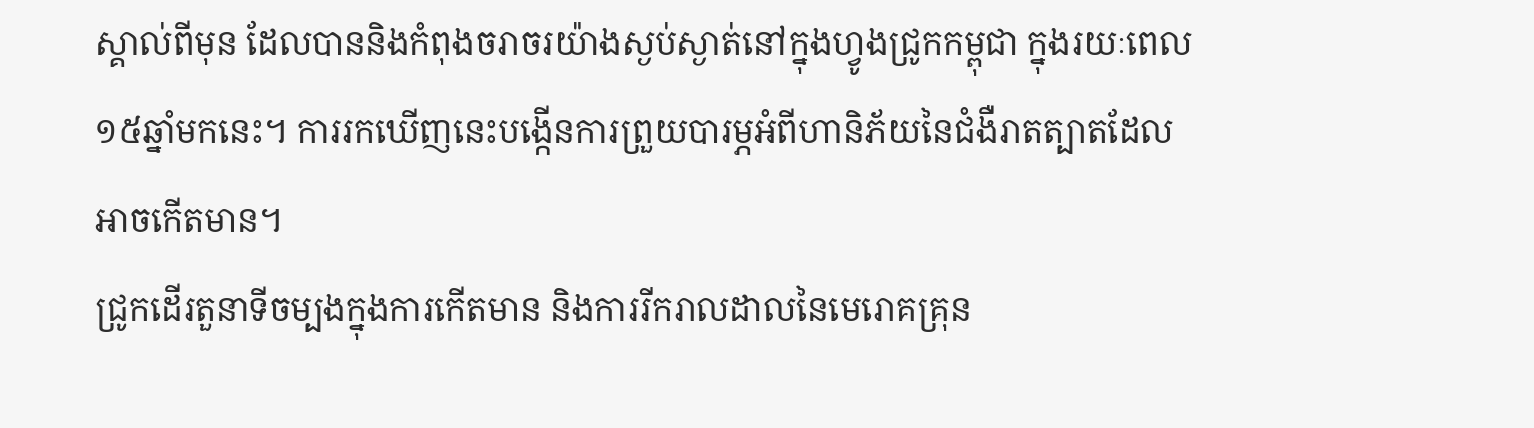ស្គាល់ពីមុន ដែលបាននិងកំពុងចរាចរយ៉ាងស្ងប់ស្ងាត់នៅក្នុងហ្វូងជ្រូកកម្ពុជា ក្នុងរយៈពេល ១៥ឆ្នាំមកនេះ។ ការរកឃើញនេះបង្កើនការព្រួយបារម្ភអំពីហានិភ័យនៃជំងឺរាតត្បាតដែលអាចកើតមាន។
ជ្រូកដើរតួនាទីចម្បងក្នុងការកើតមាន និងការរីករាលដាលនៃមេរោគគ្រុន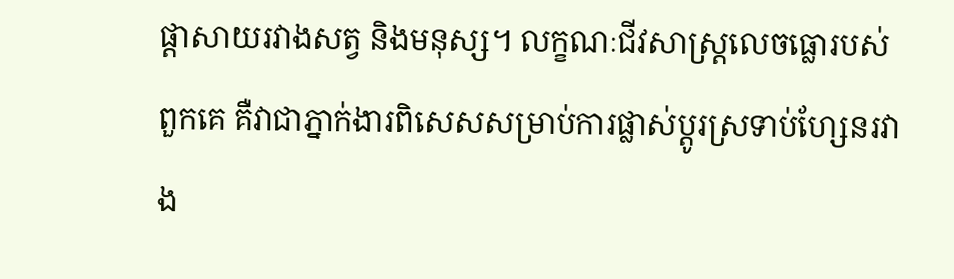ផ្តាសាយរវាងសត្វ និងមនុស្ស។ លក្ខណៈជីវសាស្រ្តលេចធ្លោរបស់ពួកគេ គឺវាជាភ្នាក់ងារពិសេសសម្រាប់ការផ្លាស់ប្តូរស្រទាប់ហ្សែនរវាង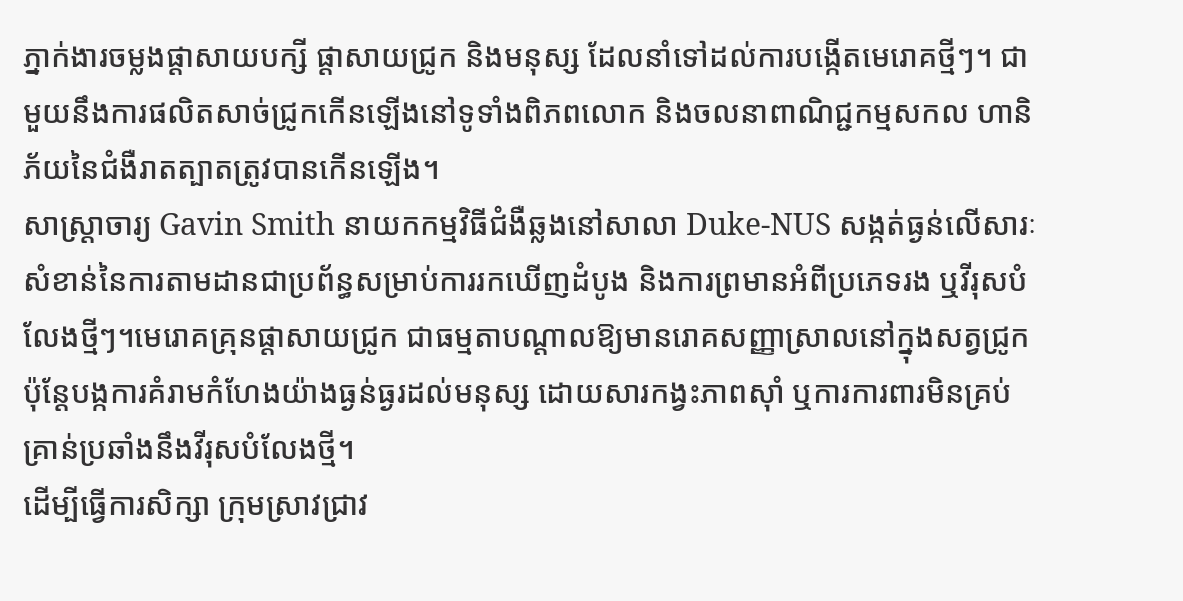ភ្នាក់ងារចម្លងផ្តាសាយបក្សី ផ្តាសាយជ្រូក និងមនុស្ស ដែលនាំទៅដល់ការបង្កើតមេរោគថ្មីៗ។ ជាមួយនឹងការផលិតសាច់ជ្រូកកើនឡើងនៅទូទាំងពិភពលោក និងចលនាពាណិជ្ជកម្មសកល ហានិភ័យនៃជំងឺរាតត្បាតត្រូវបានកើនឡើង។
សាស្ត្រាចារ្យ Gavin Smith នាយកកម្មវិធីជំងឺឆ្លងនៅសាលា Duke-NUS សង្កត់ធ្ងន់លើសារៈសំខាន់នៃការតាមដានជាប្រព័ន្ធសម្រាប់ការរកឃើញដំបូង និងការព្រមានអំពីប្រភេទរង ឬវីរុសបំលែងថ្មីៗ។មេរោគគ្រុនផ្តាសាយជ្រូក ជាធម្មតាបណ្តាលឱ្យមានរោគសញ្ញាស្រាលនៅក្នុងសត្វជ្រូក ប៉ុន្តែបង្កការគំរាមកំហែងយ៉ាងធ្ងន់ធ្ងរដល់មនុស្ស ដោយសារកង្វះភាពស៊ាំ ឬការការពារមិនគ្រប់គ្រាន់ប្រឆាំងនឹងវីរុសបំលែងថ្មី។
ដើម្បីធ្វើការសិក្សា ក្រុមស្រាវជ្រាវ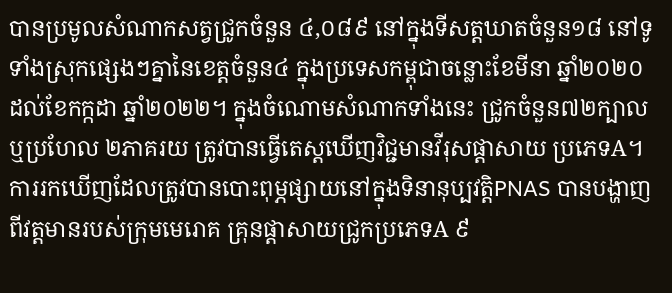បានប្រមូលសំណាកសត្វជ្រូកចំនួន ៤,០៨៩ នៅក្នុងទីសត្តឃាតចំនួន១៨ នៅទូទាំងស្រុកផ្សេងៗគ្នានៃខេត្តចំនួន៤ ក្នុងប្រទេសកម្ពុជាចន្លោះខែមីនា ឆ្នាំ២០២០ ដល់ខែកក្កដា ឆ្នាំ២០២២។ ក្នុងចំណោមសំណាកទាំងនេះ ជ្រូកចំនួន៧២ក្បាល ឬប្រហែល ២ភាគរយ ត្រូវបានធ្វើតេស្តឃើញវិជ្ជមានវីរុសផ្តាសាយ ប្រភេទA។
ការរកឃើញដែលត្រូវបានបោះពុម្ភផ្សាយនៅក្នុងទិនានុប្បវត្តិPNAS បានបង្ហាញពីវត្តមានរបស់ក្រុមមេរោគ គ្រុនផ្តាសាយជ្រូកប្រភេទA ៩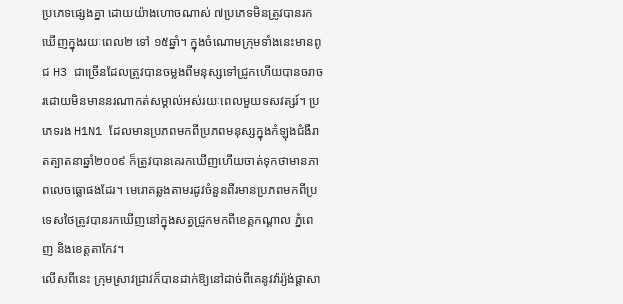ប្រភេទផ្សេងគ្នា ដោយយ៉ាងហោចណាស់ ៧ប្រភេទមិនត្រូវបានរកឃើញក្នុងរយៈពេល២ ទៅ ១៥ឆ្នាំ។ ក្នុងចំណោមក្រុមទាំងនេះមានពូជ H3 ជាច្រើនដែលត្រូវបានចម្លងពីមនុស្សទៅជ្រូកហើយបានចរាចរដោយមិនមាននរណាកត់សម្គាល់អស់រយៈពេលមួយទសវត្សរ៍។ ប្រភេទរង H1N1 ដែលមានប្រភពមកពីប្រភពមនុស្សក្នុងកំឡុងជំងឺរាតត្បាតនាឆ្នាំ២០០៩ ក៏ត្រូវបានគេរកឃើញហើយចាត់ទុកថាមានភាពលេចធ្លោផងដែរ។ មេរោគឆ្លងតាមរដូវចំនួនពីរមានប្រភពមកពីប្រទេសថៃត្រូវបានរកឃើញនៅក្នុងសត្វជ្រូកមកពីខេត្តកណ្តាល ភ្នំពេញ និងខេត្តតាកែវ។
លើសពីនេះ ក្រុមស្រាវជ្រាវក៏បានដាក់ឱ្យនៅដាច់ពីគេនូវវ៉ារ្យ៉ង់ផ្តាសា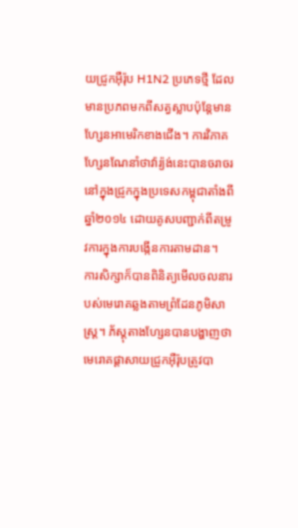យជ្រូកអ៊ឺរ៉ុប H1N2 ប្រភេទថ្មី ដែលមានប្រភពមកពីសត្វស្លាបប៉ុន្តែមានហ្សែនអាមេរិកខាងជើង។ ការវិភាគហ្សែនណែនាំថាវ៉ារ្យ៉ង់នេះបានចរាចរនៅក្នុងជ្រូកក្នុងប្រទេសកម្ពុជាតាំងពីឆ្នាំ២០១៤ ដោយគូសបញ្ជាក់ពីតម្រូវការក្នុងការបង្កើនការតាមដាន។
ការសិក្សាក៏បានពិនិត្យមើលចលនារបស់មេរោគឆ្លងតាមព្រំដែនភូមិសាស្រ្ត។ ភ័ស្តុតាងហ្សែនបានបង្ហាញថាមេរោគផ្តាសាយជ្រូកអ៊ឺរ៉ុបត្រូវបា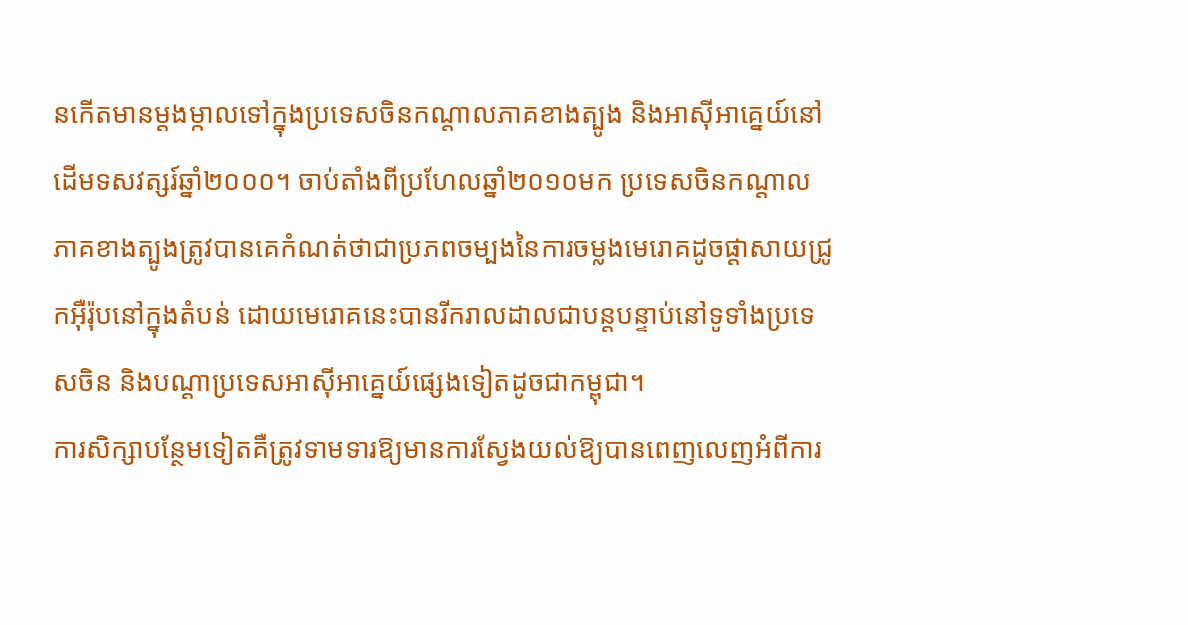នកើតមានម្តងម្កាលទៅក្នុងប្រទេសចិនកណ្តាលភាគខាងត្បូង និងអាស៊ីអាគ្នេយ៍នៅដើមទសវត្សរ៍ឆ្នាំ២០០០។ ចាប់តាំងពីប្រហែលឆ្នាំ២០១០មក ប្រទេសចិនកណ្តាលភាគខាងត្បូងត្រូវបានគេកំណត់ថាជាប្រភពចម្បងនៃការចម្លងមេរោគដូចផ្តាសាយជ្រូកអ៊ឺរ៉ុបនៅក្នុងតំបន់ ដោយមេរោគនេះបានរីករាលដាលជាបន្តបន្ទាប់នៅទូទាំងប្រទេសចិន និងបណ្តាប្រទេសអាស៊ីអាគ្នេយ៍ផ្សេងទៀតដូចជាកម្ពុជា។
ការសិក្សាបន្ថែមទៀតគឺត្រូវទាមទារឱ្យមានការស្វែងយល់ឱ្យបានពេញលេញអំពីការ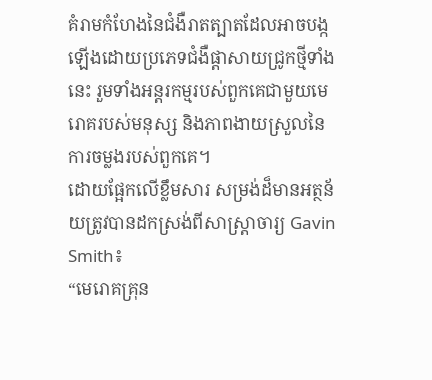គំរាមកំហែងនៃជំងឺរាតត្បាតដែលអាចបង្កឡើងដោយប្រភេទជំងឺផ្តាសាយជ្រូកថ្មីទាំងនេះ រួមទាំងអន្តរកម្មរបស់ពួកគេជាមួយមេរោគរបស់មនុស្ស និងភាពងាយស្រួលនៃការចម្លងរបស់ពួកគេ។
ដោយផ្អែកលើខ្លឹមសារ សម្រង់ដ៏មានអត្ថន័យត្រូវបានដកស្រង់ពីសាស្រ្តាចារ្យ Gavin Smith៖
“មេរោគគ្រុន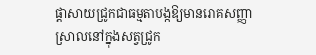ផ្តាសាយជ្រូកជាធម្មតាបង្កឱ្យមានរោគសញ្ញាស្រាលនៅក្នុងសត្វជ្រូក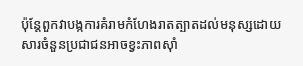ប៉ុន្តែពួកវាបង្កការគំរាមកំហែងរាតត្បាតដល់មនុស្សដោយសារចំនួនប្រជាជនអាចខ្វះភាពស៊ាំ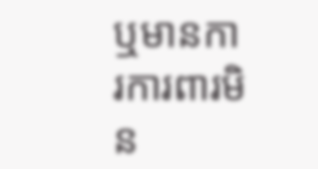ឬមានការការពារមិន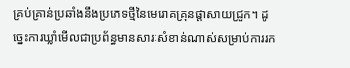គ្រប់គ្រាន់ប្រឆាំងនឹងប្រភេទថ្មីនៃមេរោគគ្រុនផ្តាសាយជ្រូក។ ដូច្នេះការឃ្លាំមើលជាប្រព័ន្ធមានសារៈសំខាន់ណាស់សម្រាប់ការរក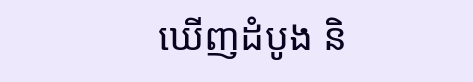ឃើញដំបូង និ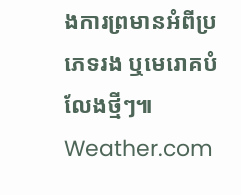ងការព្រមានអំពីប្រភេទរង ឬមេរោគបំលែងថ្មីៗ៕ Weather.com